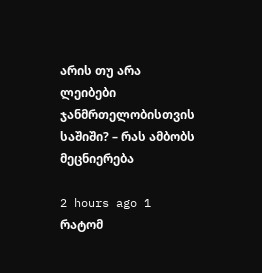არის თუ არა ლეიბები ჯანმრთელობისთვის საშიში? – რას ამბობს მეცნიერება

2 hours ago 1
რატომ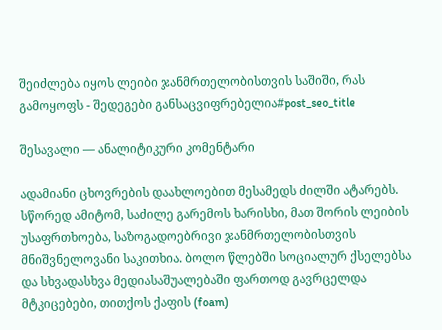შეიძლება იყოს ლეიბი ჯანმრთელობისთვის საშიში, რას გამოყოფს - შედეგები განსაცვიფრებელია#post_seo_title

შესავალი — ანალიტიკური კომენტარი

ადამიანი ცხოვრების დაახლოებით მესამედს ძილში ატარებს. სწორედ ამიტომ, საძილე გარემოს ხარისხი, მათ შორის ლეიბის უსაფრთხოება, საზოგადოებრივი ჯანმრთელობისთვის მნიშვნელოვანი საკითხია. ბოლო წლებში სოციალურ ქსელებსა და სხვადასხვა მედიასაშუალებაში ფართოდ გავრცელდა მტკიცებები, თითქოს ქაფის (foam)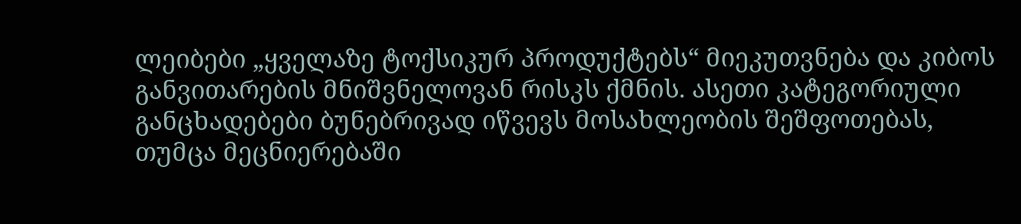ლეიბები „ყველაზე ტოქსიკურ პროდუქტებს“ მიეკუთვნება და კიბოს განვითარების მნიშვნელოვან რისკს ქმნის. ასეთი კატეგორიული განცხადებები ბუნებრივად იწვევს მოსახლეობის შეშფოთებას, თუმცა მეცნიერებაში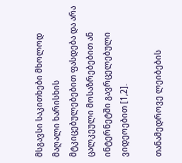მსგავსი საკითხები მხოლოდ მაღალი ხარისხის მტკიცებულებებით ფასდება და არა ცალკეული მოსაზრებებით ან ინტერნეტში გავრცელებული ვიდეოებით [1,2].

თანამედროვე ლეიბების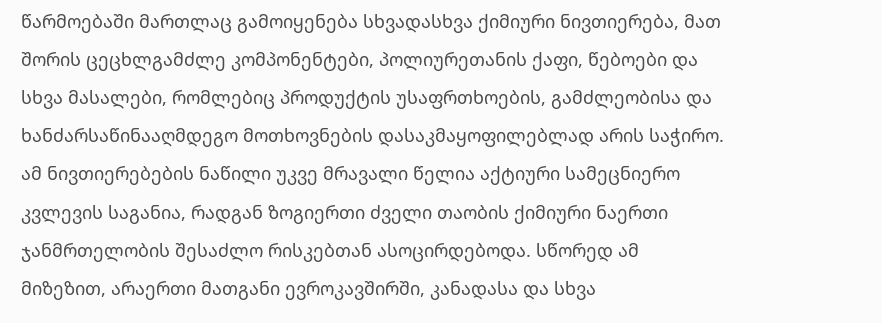წარმოებაში მართლაც გამოიყენება სხვადასხვა ქიმიური ნივთიერება, მათ შორის ცეცხლგამძლე კომპონენტები, პოლიურეთანის ქაფი, წებოები და სხვა მასალები, რომლებიც პროდუქტის უსაფრთხოების, გამძლეობისა და ხანძარსაწინააღმდეგო მოთხოვნების დასაკმაყოფილებლად არის საჭირო. ამ ნივთიერებების ნაწილი უკვე მრავალი წელია აქტიური სამეცნიერო კვლევის საგანია, რადგან ზოგიერთი ძველი თაობის ქიმიური ნაერთი ჯანმრთელობის შესაძლო რისკებთან ასოცირდებოდა. სწორედ ამ მიზეზით, არაერთი მათგანი ევროკავშირში, კანადასა და სხვა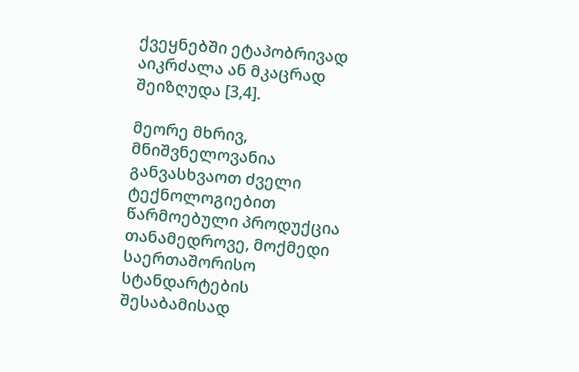ქვეყნებში ეტაპობრივად აიკრძალა ან მკაცრად შეიზღუდა [3,4].

მეორე მხრივ, მნიშვნელოვანია განვასხვაოთ ძველი ტექნოლოგიებით წარმოებული პროდუქცია თანამედროვე, მოქმედი საერთაშორისო სტანდარტების შესაბამისად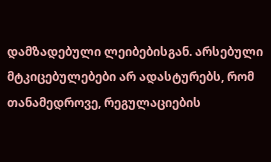დამზადებული ლეიბებისგან. არსებული მტკიცებულებები არ ადასტურებს, რომ თანამედროვე, რეგულაციების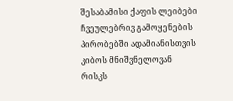შესაბამისი ქაფის ლეიბები ჩვეულებრივ გამოყენების პირობებში ადამიანისთვის კიბოს მნიშვნელოვან რისკს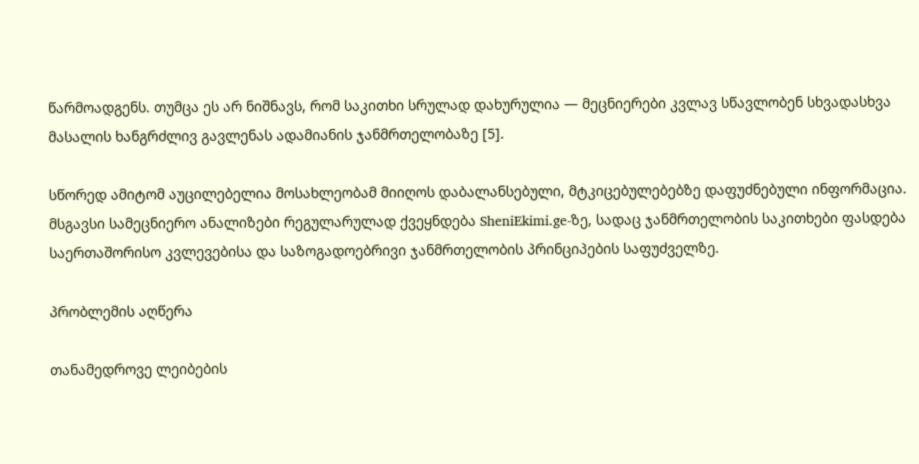წარმოადგენს. თუმცა ეს არ ნიშნავს, რომ საკითხი სრულად დახურულია — მეცნიერები კვლავ სწავლობენ სხვადასხვა მასალის ხანგრძლივ გავლენას ადამიანის ჯანმრთელობაზე [5].

სწორედ ამიტომ აუცილებელია მოსახლეობამ მიიღოს დაბალანსებული, მტკიცებულებებზე დაფუძნებული ინფორმაცია. მსგავსი სამეცნიერო ანალიზები რეგულარულად ქვეყნდება SheniEkimi.ge-ზე, სადაც ჯანმრთელობის საკითხები ფასდება საერთაშორისო კვლევებისა და საზოგადოებრივი ჯანმრთელობის პრინციპების საფუძველზე.

პრობლემის აღწერა

თანამედროვე ლეიბების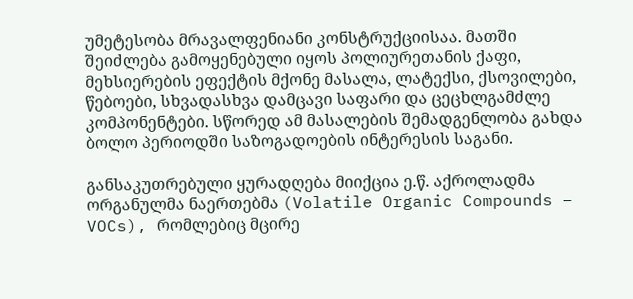უმეტესობა მრავალფენიანი კონსტრუქციისაა. მათში შეიძლება გამოყენებული იყოს პოლიურეთანის ქაფი, მეხსიერების ეფექტის მქონე მასალა, ლატექსი, ქსოვილები, წებოები, სხვადასხვა დამცავი საფარი და ცეცხლგამძლე კომპონენტები. სწორედ ამ მასალების შემადგენლობა გახდა ბოლო პერიოდში საზოგადოების ინტერესის საგანი.

განსაკუთრებული ყურადღება მიიქცია ე.წ. აქროლადმა ორგანულმა ნაერთებმა (Volatile Organic Compounds – VOCs), რომლებიც მცირე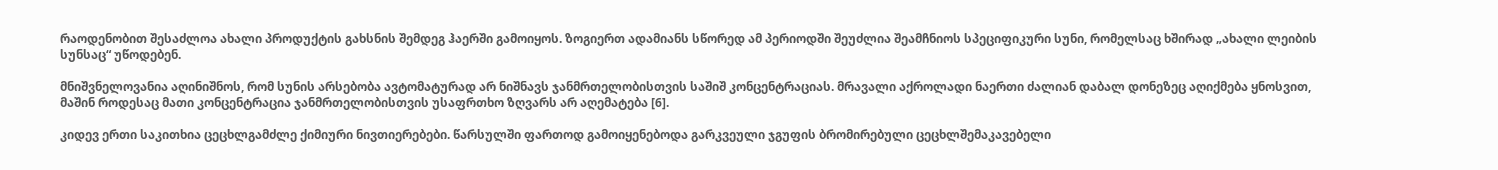რაოდენობით შესაძლოა ახალი პროდუქტის გახსნის შემდეგ ჰაერში გამოიყოს. ზოგიერთ ადამიანს სწორედ ამ პერიოდში შეუძლია შეამჩნიოს სპეციფიკური სუნი, რომელსაც ხშირად „ახალი ლეიბის სუნსაც“ უწოდებენ.

მნიშვნელოვანია აღინიშნოს, რომ სუნის არსებობა ავტომატურად არ ნიშნავს ჯანმრთელობისთვის საშიშ კონცენტრაციას. მრავალი აქროლადი ნაერთი ძალიან დაბალ დონეზეც აღიქმება ყნოსვით, მაშინ როდესაც მათი კონცენტრაცია ჯანმრთელობისთვის უსაფრთხო ზღვარს არ აღემატება [6].

კიდევ ერთი საკითხია ცეცხლგამძლე ქიმიური ნივთიერებები. წარსულში ფართოდ გამოიყენებოდა გარკვეული ჯგუფის ბრომირებული ცეცხლშემაკავებელი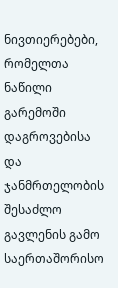ნივთიერებები, რომელთა ნაწილი გარემოში დაგროვებისა და ჯანმრთელობის შესაძლო გავლენის გამო საერთაშორისო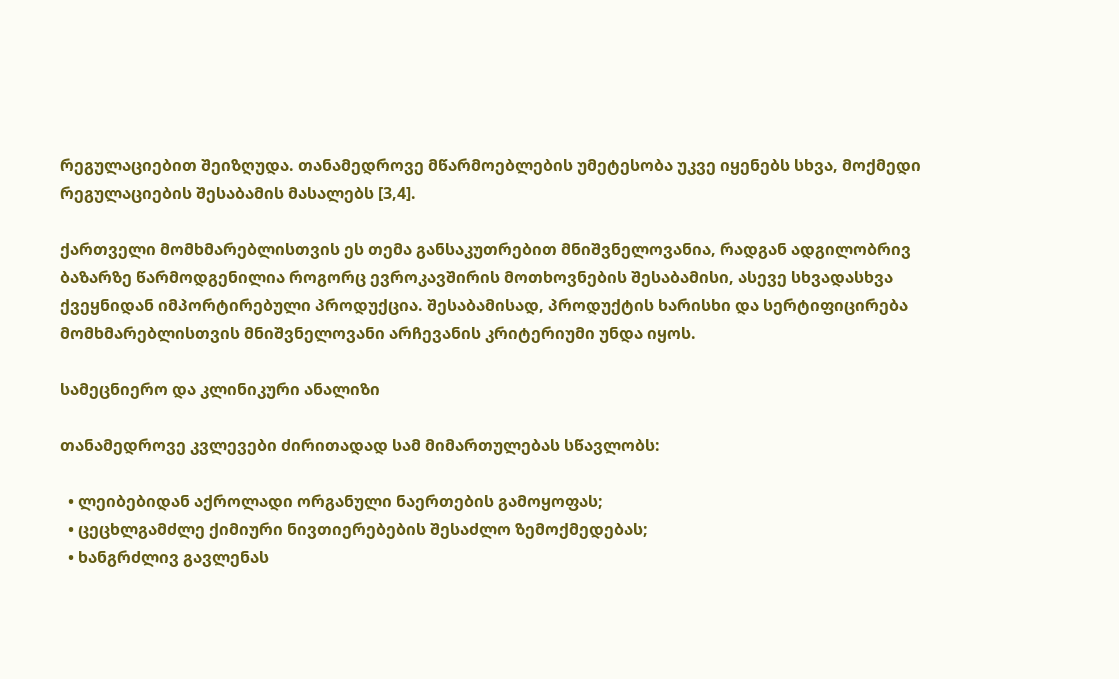რეგულაციებით შეიზღუდა. თანამედროვე მწარმოებლების უმეტესობა უკვე იყენებს სხვა, მოქმედი რეგულაციების შესაბამის მასალებს [3,4].

ქართველი მომხმარებლისთვის ეს თემა განსაკუთრებით მნიშვნელოვანია, რადგან ადგილობრივ ბაზარზე წარმოდგენილია როგორც ევროკავშირის მოთხოვნების შესაბამისი, ასევე სხვადასხვა ქვეყნიდან იმპორტირებული პროდუქცია. შესაბამისად, პროდუქტის ხარისხი და სერტიფიცირება მომხმარებლისთვის მნიშვნელოვანი არჩევანის კრიტერიუმი უნდა იყოს.

სამეცნიერო და კლინიკური ანალიზი

თანამედროვე კვლევები ძირითადად სამ მიმართულებას სწავლობს:

  • ლეიბებიდან აქროლადი ორგანული ნაერთების გამოყოფას;
  • ცეცხლგამძლე ქიმიური ნივთიერებების შესაძლო ზემოქმედებას;
  • ხანგრძლივ გავლენას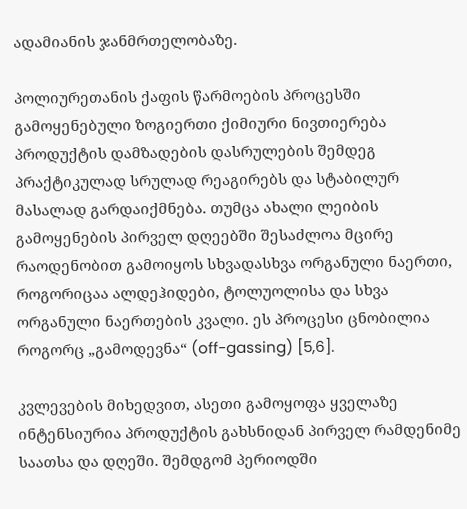ადამიანის ჯანმრთელობაზე.

პოლიურეთანის ქაფის წარმოების პროცესში გამოყენებული ზოგიერთი ქიმიური ნივთიერება პროდუქტის დამზადების დასრულების შემდეგ პრაქტიკულად სრულად რეაგირებს და სტაბილურ მასალად გარდაიქმნება. თუმცა ახალი ლეიბის გამოყენების პირველ დღეებში შესაძლოა მცირე რაოდენობით გამოიყოს სხვადასხვა ორგანული ნაერთი, როგორიცაა ალდეჰიდები, ტოლუოლისა და სხვა ორგანული ნაერთების კვალი. ეს პროცესი ცნობილია როგორც „გამოდევნა“ (off-gassing) [5,6].

კვლევების მიხედვით, ასეთი გამოყოფა ყველაზე ინტენსიურია პროდუქტის გახსნიდან პირველ რამდენიმე საათსა და დღეში. შემდგომ პერიოდში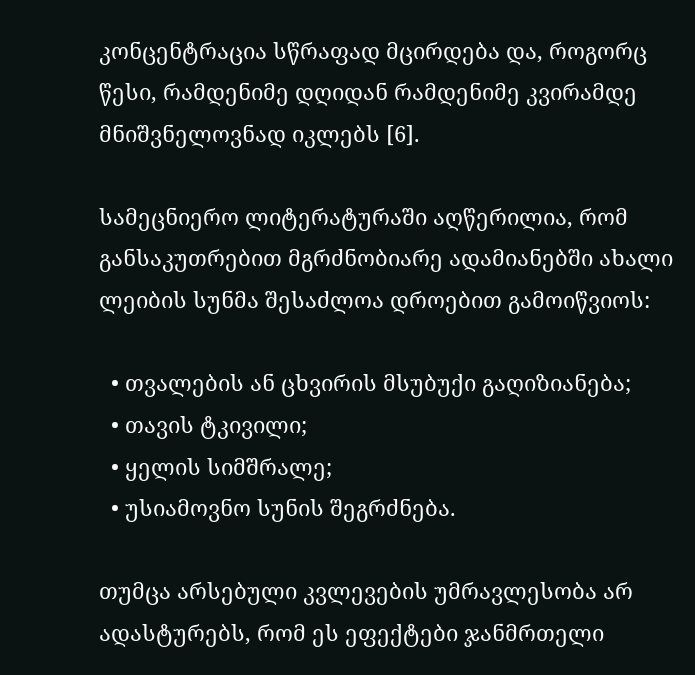კონცენტრაცია სწრაფად მცირდება და, როგორც წესი, რამდენიმე დღიდან რამდენიმე კვირამდე მნიშვნელოვნად იკლებს [6].

სამეცნიერო ლიტერატურაში აღწერილია, რომ განსაკუთრებით მგრძნობიარე ადამიანებში ახალი ლეიბის სუნმა შესაძლოა დროებით გამოიწვიოს:

  • თვალების ან ცხვირის მსუბუქი გაღიზიანება;
  • თავის ტკივილი;
  • ყელის სიმშრალე;
  • უსიამოვნო სუნის შეგრძნება.

თუმცა არსებული კვლევების უმრავლესობა არ ადასტურებს, რომ ეს ეფექტები ჯანმრთელი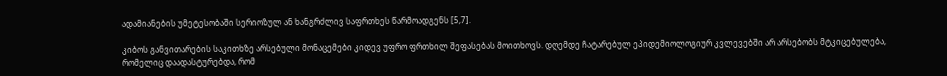ადამიანების უმეტესობაში სერიოზულ ან ხანგრძლივ საფრთხეს წარმოადგენს [5,7].

კიბოს განვითარების საკითხზე არსებული მონაცემები კიდევ უფრო ფრთხილ შეფასებას მოითხოვს. დღემდე ჩატარებულ ეპიდემიოლოგიურ კვლევებში არ არსებობს მტკიცებულება, რომელიც დაადასტურებდა, რომ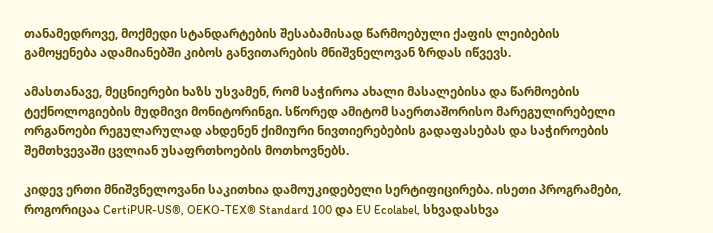თანამედროვე, მოქმედი სტანდარტების შესაბამისად წარმოებული ქაფის ლეიბების გამოყენება ადამიანებში კიბოს განვითარების მნიშვნელოვან ზრდას იწვევს.

ამასთანავე, მეცნიერები ხაზს უსვამენ, რომ საჭიროა ახალი მასალებისა და წარმოების ტექნოლოგიების მუდმივი მონიტორინგი. სწორედ ამიტომ საერთაშორისო მარეგულირებელი ორგანოები რეგულარულად ახდენენ ქიმიური ნივთიერებების გადაფასებას და საჭიროების შემთხვევაში ცვლიან უსაფრთხოების მოთხოვნებს.

კიდევ ერთი მნიშვნელოვანი საკითხია დამოუკიდებელი სერტიფიცირება. ისეთი პროგრამები, როგორიცაა CertiPUR-US®, OEKO-TEX® Standard 100 და EU Ecolabel, სხვადასხვა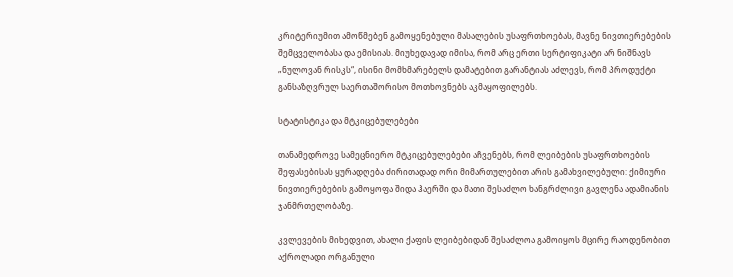კრიტერიუმით ამოწმებენ გამოყენებული მასალების უსაფრთხოებას, მავნე ნივთიერებების შემცველობასა და ემისიას. მიუხედავად იმისა, რომ არც ერთი სერტიფიკატი არ ნიშნავს „ნულოვან რისკს“, ისინი მომხმარებელს დამატებით გარანტიას აძლევს, რომ პროდუქტი განსაზღვრულ საერთაშორისო მოთხოვნებს აკმაყოფილებს.

სტატისტიკა და მტკიცებულებები

თანამედროვე სამეცნიერო მტკიცებულებები აჩვენებს, რომ ლეიბების უსაფრთხოების შეფასებისას ყურადღება ძირითადად ორი მიმართულებით არის გამახვილებული: ქიმიური ნივთიერებების გამოყოფა შიდა ჰაერში და მათი შესაძლო ხანგრძლივი გავლენა ადამიანის ჯანმრთელობაზე.

კვლევების მიხედვით, ახალი ქაფის ლეიბებიდან შესაძლოა გამოიყოს მცირე რაოდენობით აქროლადი ორგანული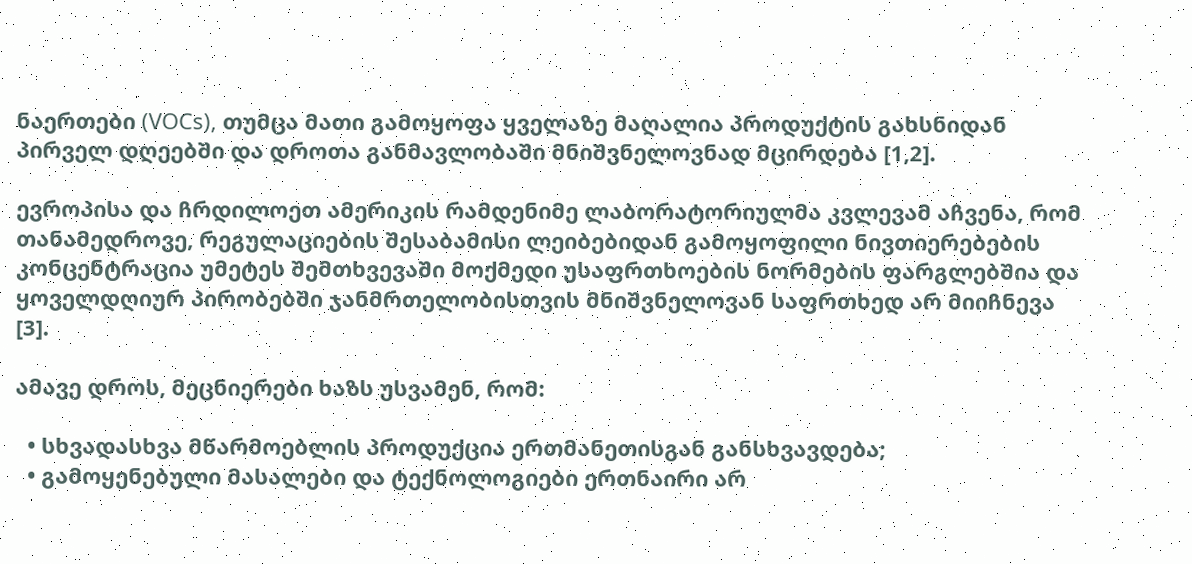ნაერთები (VOCs), თუმცა მათი გამოყოფა ყველაზე მაღალია პროდუქტის გახსნიდან პირველ დღეებში და დროთა განმავლობაში მნიშვნელოვნად მცირდება [1,2].

ევროპისა და ჩრდილოეთ ამერიკის რამდენიმე ლაბორატორიულმა კვლევამ აჩვენა, რომ თანამედროვე, რეგულაციების შესაბამისი ლეიბებიდან გამოყოფილი ნივთიერებების კონცენტრაცია უმეტეს შემთხვევაში მოქმედი უსაფრთხოების ნორმების ფარგლებშია და ყოველდღიურ პირობებში ჯანმრთელობისთვის მნიშვნელოვან საფრთხედ არ მიიჩნევა [3].

ამავე დროს, მეცნიერები ხაზს უსვამენ, რომ:

  • სხვადასხვა მწარმოებლის პროდუქცია ერთმანეთისგან განსხვავდება;
  • გამოყენებული მასალები და ტექნოლოგიები ერთნაირი არ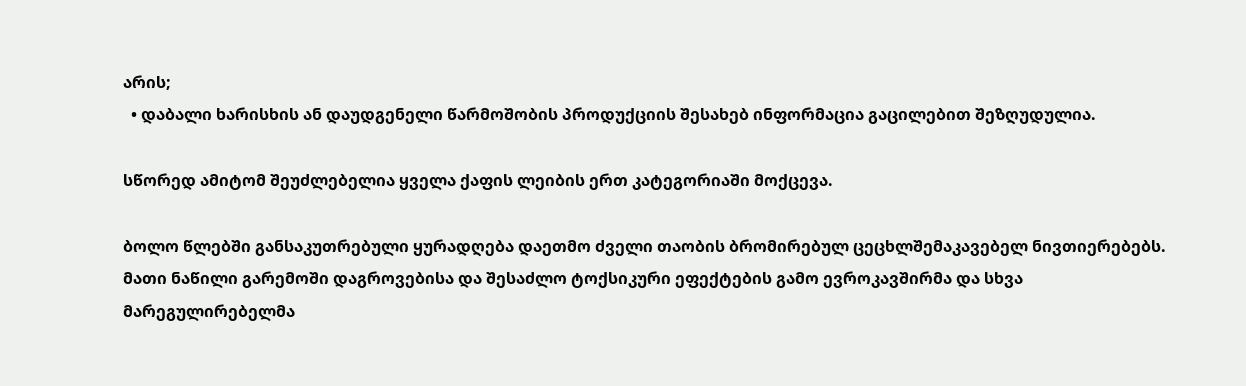არის;
  • დაბალი ხარისხის ან დაუდგენელი წარმოშობის პროდუქციის შესახებ ინფორმაცია გაცილებით შეზღუდულია.

სწორედ ამიტომ შეუძლებელია ყველა ქაფის ლეიბის ერთ კატეგორიაში მოქცევა.

ბოლო წლებში განსაკუთრებული ყურადღება დაეთმო ძველი თაობის ბრომირებულ ცეცხლშემაკავებელ ნივთიერებებს. მათი ნაწილი გარემოში დაგროვებისა და შესაძლო ტოქსიკური ეფექტების გამო ევროკავშირმა და სხვა მარეგულირებელმა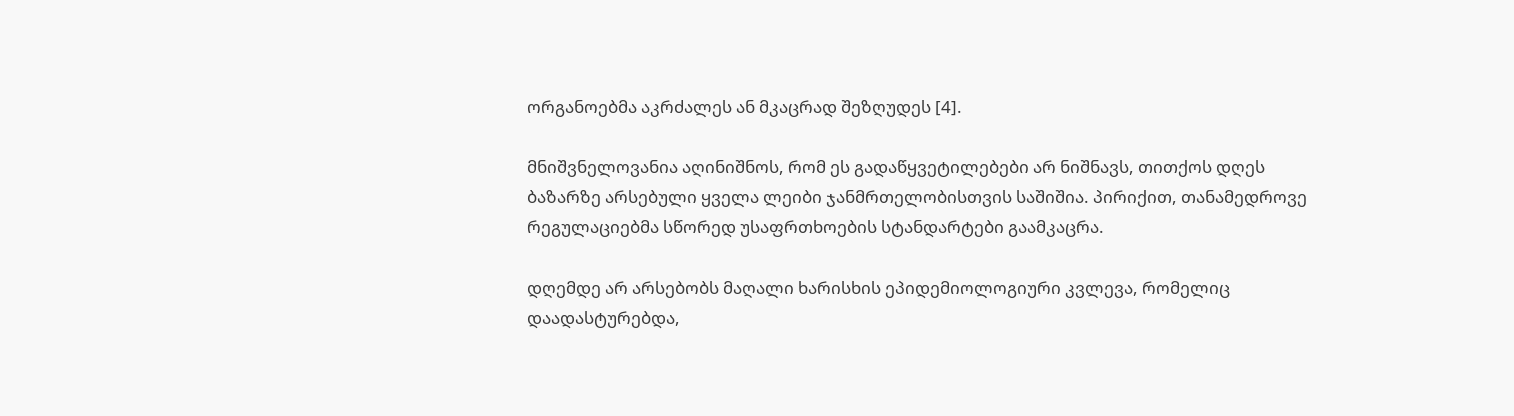ორგანოებმა აკრძალეს ან მკაცრად შეზღუდეს [4].

მნიშვნელოვანია აღინიშნოს, რომ ეს გადაწყვეტილებები არ ნიშნავს, თითქოს დღეს ბაზარზე არსებული ყველა ლეიბი ჯანმრთელობისთვის საშიშია. პირიქით, თანამედროვე რეგულაციებმა სწორედ უსაფრთხოების სტანდარტები გაამკაცრა.

დღემდე არ არსებობს მაღალი ხარისხის ეპიდემიოლოგიური კვლევა, რომელიც დაადასტურებდა,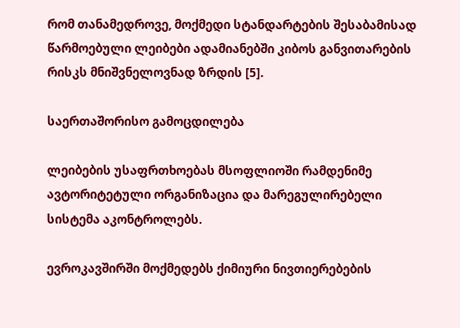რომ თანამედროვე, მოქმედი სტანდარტების შესაბამისად წარმოებული ლეიბები ადამიანებში კიბოს განვითარების რისკს მნიშვნელოვნად ზრდის [5].

საერთაშორისო გამოცდილება

ლეიბების უსაფრთხოებას მსოფლიოში რამდენიმე ავტორიტეტული ორგანიზაცია და მარეგულირებელი სისტემა აკონტროლებს.

ევროკავშირში მოქმედებს ქიმიური ნივთიერებების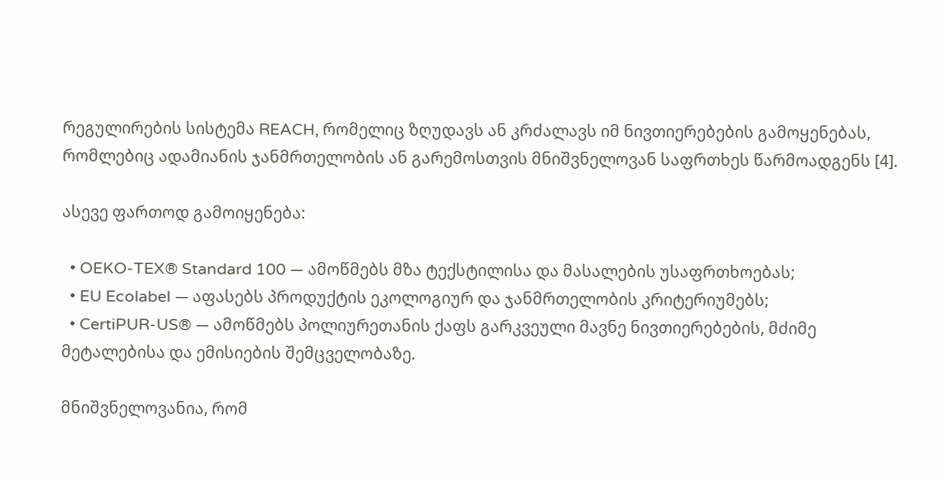რეგულირების სისტემა REACH, რომელიც ზღუდავს ან კრძალავს იმ ნივთიერებების გამოყენებას, რომლებიც ადამიანის ჯანმრთელობის ან გარემოსთვის მნიშვნელოვან საფრთხეს წარმოადგენს [4].

ასევე ფართოდ გამოიყენება:

  • OEKO-TEX® Standard 100 — ამოწმებს მზა ტექსტილისა და მასალების უსაფრთხოებას;
  • EU Ecolabel — აფასებს პროდუქტის ეკოლოგიურ და ჯანმრთელობის კრიტერიუმებს;
  • CertiPUR-US® — ამოწმებს პოლიურეთანის ქაფს გარკვეული მავნე ნივთიერებების, მძიმე მეტალებისა და ემისიების შემცველობაზე.

მნიშვნელოვანია, რომ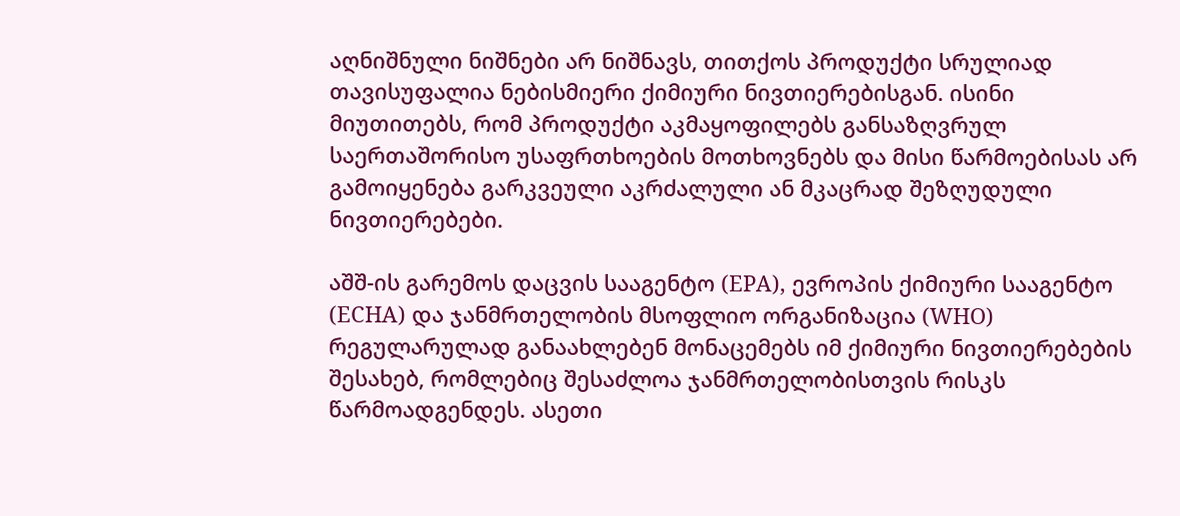აღნიშნული ნიშნები არ ნიშნავს, თითქოს პროდუქტი სრულიად თავისუფალია ნებისმიერი ქიმიური ნივთიერებისგან. ისინი მიუთითებს, რომ პროდუქტი აკმაყოფილებს განსაზღვრულ საერთაშორისო უსაფრთხოების მოთხოვნებს და მისი წარმოებისას არ გამოიყენება გარკვეული აკრძალული ან მკაცრად შეზღუდული ნივთიერებები.

აშშ-ის გარემოს დაცვის სააგენტო (EPA), ევროპის ქიმიური სააგენტო (ECHA) და ჯანმრთელობის მსოფლიო ორგანიზაცია (WHO) რეგულარულად განაახლებენ მონაცემებს იმ ქიმიური ნივთიერებების შესახებ, რომლებიც შესაძლოა ჯანმრთელობისთვის რისკს წარმოადგენდეს. ასეთი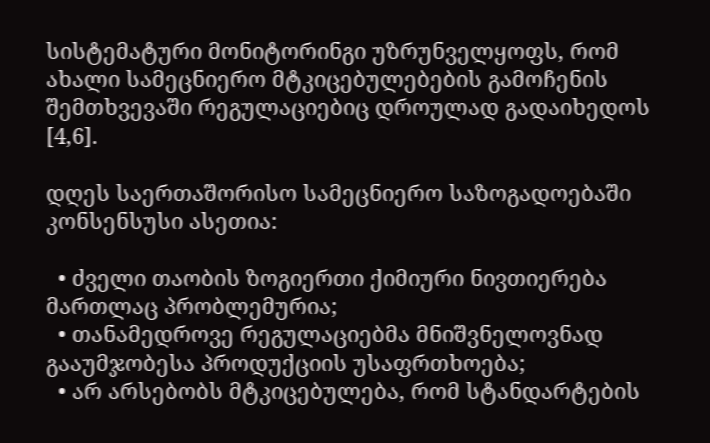სისტემატური მონიტორინგი უზრუნველყოფს, რომ ახალი სამეცნიერო მტკიცებულებების გამოჩენის შემთხვევაში რეგულაციებიც დროულად გადაიხედოს [4,6].

დღეს საერთაშორისო სამეცნიერო საზოგადოებაში კონსენსუსი ასეთია:

  • ძველი თაობის ზოგიერთი ქიმიური ნივთიერება მართლაც პრობლემურია;
  • თანამედროვე რეგულაციებმა მნიშვნელოვნად გააუმჯობესა პროდუქციის უსაფრთხოება;
  • არ არსებობს მტკიცებულება, რომ სტანდარტების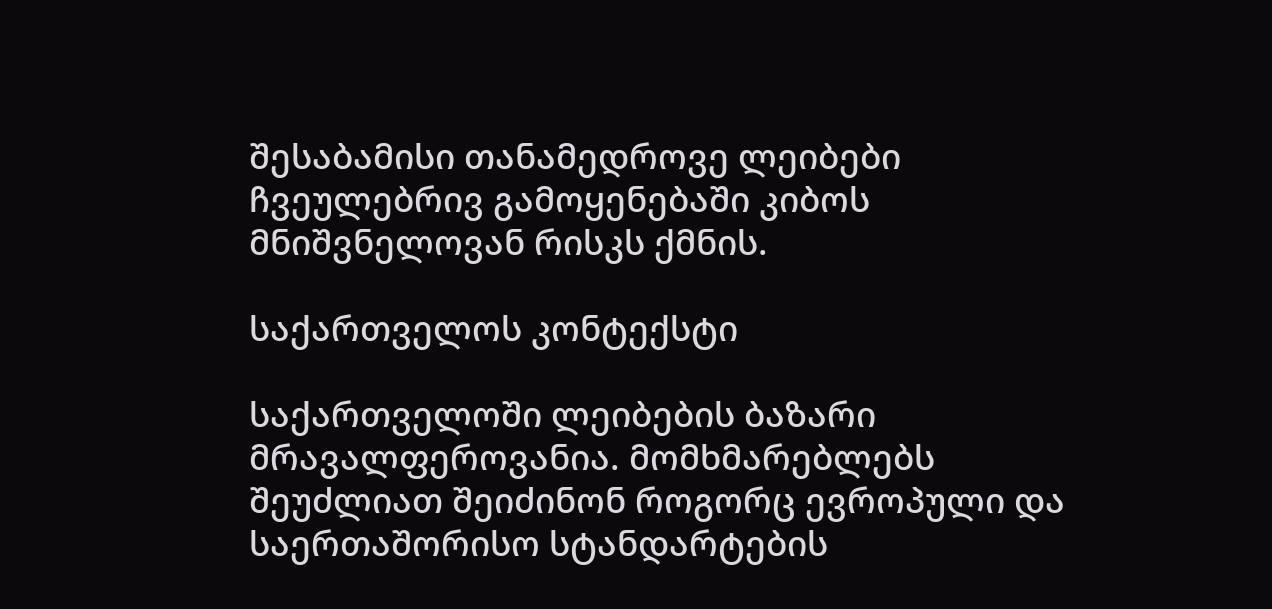შესაბამისი თანამედროვე ლეიბები ჩვეულებრივ გამოყენებაში კიბოს მნიშვნელოვან რისკს ქმნის.

საქართველოს კონტექსტი

საქართველოში ლეიბების ბაზარი მრავალფეროვანია. მომხმარებლებს შეუძლიათ შეიძინონ როგორც ევროპული და საერთაშორისო სტანდარტების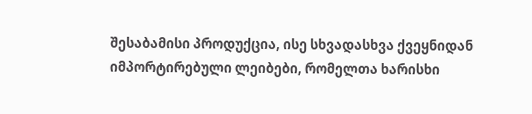შესაბამისი პროდუქცია, ისე სხვადასხვა ქვეყნიდან იმპორტირებული ლეიბები, რომელთა ხარისხი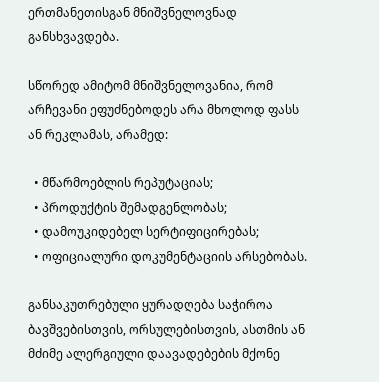ერთმანეთისგან მნიშვნელოვნად განსხვავდება.

სწორედ ამიტომ მნიშვნელოვანია, რომ არჩევანი ეფუძნებოდეს არა მხოლოდ ფასს ან რეკლამას, არამედ:

  • მწარმოებლის რეპუტაციას;
  • პროდუქტის შემადგენლობას;
  • დამოუკიდებელ სერტიფიცირებას;
  • ოფიციალური დოკუმენტაციის არსებობას.

განსაკუთრებული ყურადღება საჭიროა ბავშვებისთვის, ორსულებისთვის, ასთმის ან მძიმე ალერგიული დაავადებების მქონე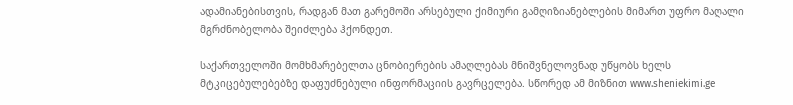ადამიანებისთვის, რადგან მათ გარემოში არსებული ქიმიური გამღიზიანებლების მიმართ უფრო მაღალი მგრძნობელობა შეიძლება ჰქონდეთ.

საქართველოში მომხმარებელთა ცნობიერების ამაღლებას მნიშვნელოვნად უწყობს ხელს მტკიცებულებებზე დაფუძნებული ინფორმაციის გავრცელება. სწორედ ამ მიზნით www.sheniekimi.ge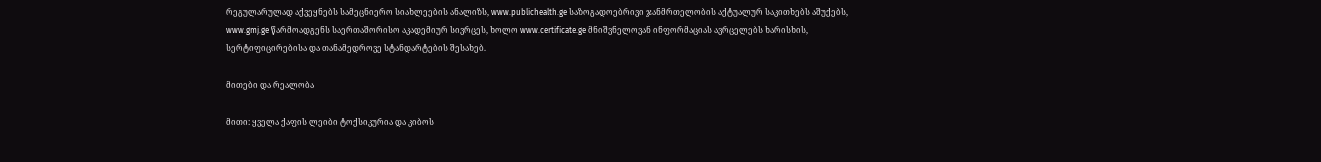რეგულარულად აქვეყნებს სამეცნიერო სიახლეების ანალიზს, www.publichealth.ge საზოგადოებრივი ჯანმრთელობის აქტუალურ საკითხებს აშუქებს, www.gmj.ge წარმოადგენს საერთაშორისო აკადემიურ სივრცეს, ხოლო www.certificate.ge მნიშვნელოვან ინფორმაციას ავრცელებს ხარისხის, სერტიფიცირებისა და თანამედროვე სტანდარტების შესახებ.

მითები და რეალობა

მითი: ყველა ქაფის ლეიბი ტოქსიკურია და კიბოს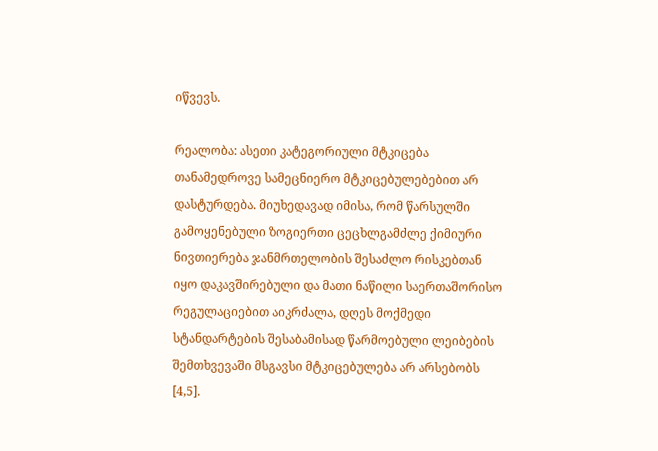იწვევს.

რეალობა: ასეთი კატეგორიული მტკიცება თანამედროვე სამეცნიერო მტკიცებულებებით არ დასტურდება. მიუხედავად იმისა, რომ წარსულში გამოყენებული ზოგიერთი ცეცხლგამძლე ქიმიური ნივთიერება ჯანმრთელობის შესაძლო რისკებთან იყო დაკავშირებული და მათი ნაწილი საერთაშორისო რეგულაციებით აიკრძალა, დღეს მოქმედი სტანდარტების შესაბამისად წარმოებული ლეიბების შემთხვევაში მსგავსი მტკიცებულება არ არსებობს [4,5].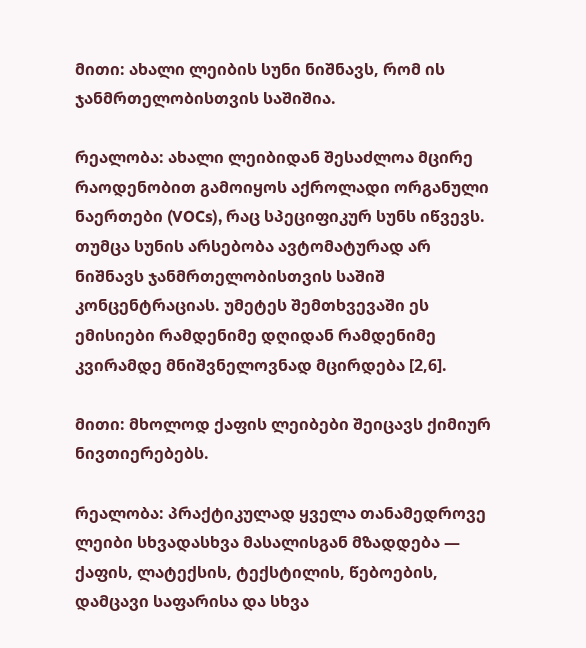მითი: ახალი ლეიბის სუნი ნიშნავს, რომ ის ჯანმრთელობისთვის საშიშია.

რეალობა: ახალი ლეიბიდან შესაძლოა მცირე რაოდენობით გამოიყოს აქროლადი ორგანული ნაერთები (VOCs), რაც სპეციფიკურ სუნს იწვევს. თუმცა სუნის არსებობა ავტომატურად არ ნიშნავს ჯანმრთელობისთვის საშიშ კონცენტრაციას. უმეტეს შემთხვევაში ეს ემისიები რამდენიმე დღიდან რამდენიმე კვირამდე მნიშვნელოვნად მცირდება [2,6].

მითი: მხოლოდ ქაფის ლეიბები შეიცავს ქიმიურ ნივთიერებებს.

რეალობა: პრაქტიკულად ყველა თანამედროვე ლეიბი სხვადასხვა მასალისგან მზადდება — ქაფის, ლატექსის, ტექსტილის, წებოების, დამცავი საფარისა და სხვა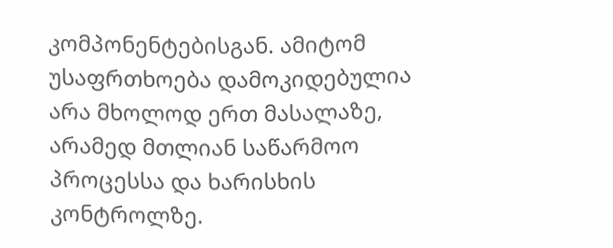კომპონენტებისგან. ამიტომ უსაფრთხოება დამოკიდებულია არა მხოლოდ ერთ მასალაზე, არამედ მთლიან საწარმოო პროცესსა და ხარისხის კონტროლზე.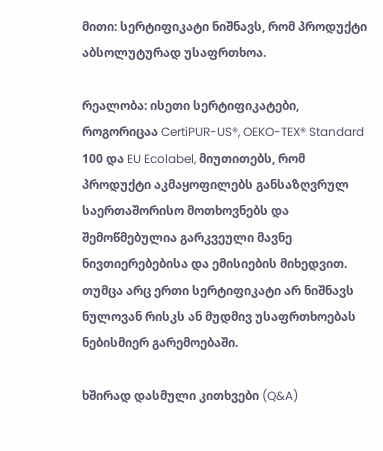მითი: სერტიფიკატი ნიშნავს, რომ პროდუქტი აბსოლუტურად უსაფრთხოა.

რეალობა: ისეთი სერტიფიკატები, როგორიცაა CertiPUR-US®, OEKO-TEX® Standard 100 და EU Ecolabel, მიუთითებს, რომ პროდუქტი აკმაყოფილებს განსაზღვრულ საერთაშორისო მოთხოვნებს და შემოწმებულია გარკვეული მავნე ნივთიერებებისა და ემისიების მიხედვით. თუმცა არც ერთი სერტიფიკატი არ ნიშნავს ნულოვან რისკს ან მუდმივ უსაფრთხოებას ნებისმიერ გარემოებაში.

ხშირად დასმული კითხვები (Q&A)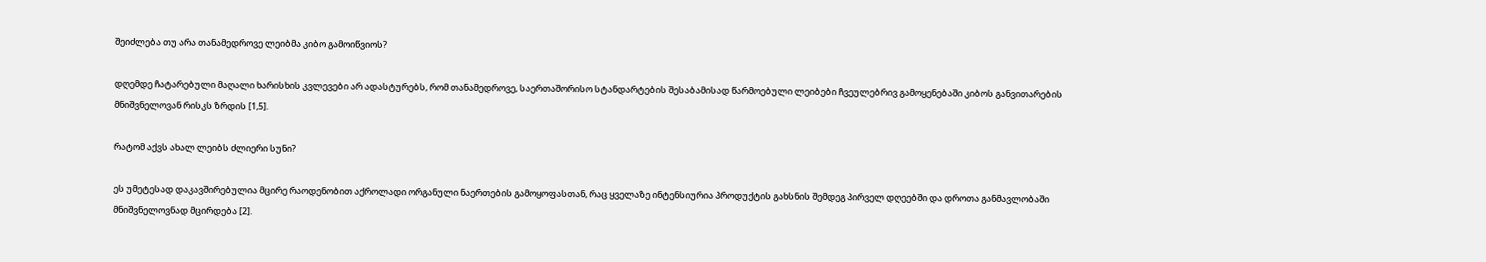შეიძლება თუ არა თანამედროვე ლეიბმა კიბო გამოიწვიოს?

დღემდე ჩატარებული მაღალი ხარისხის კვლევები არ ადასტურებს, რომ თანამედროვე, საერთაშორისო სტანდარტების შესაბამისად წარმოებული ლეიბები ჩვეულებრივ გამოყენებაში კიბოს განვითარების მნიშვნელოვან რისკს ზრდის [1,5].

რატომ აქვს ახალ ლეიბს ძლიერი სუნი?

ეს უმეტესად დაკავშირებულია მცირე რაოდენობით აქროლადი ორგანული ნაერთების გამოყოფასთან, რაც ყველაზე ინტენსიურია პროდუქტის გახსნის შემდეგ პირველ დღეებში და დროთა განმავლობაში მნიშვნელოვნად მცირდება [2].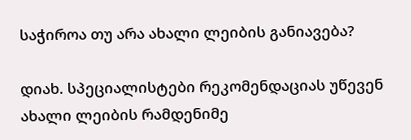საჭიროა თუ არა ახალი ლეიბის განიავება?

დიახ. სპეციალისტები რეკომენდაციას უწევენ ახალი ლეიბის რამდენიმე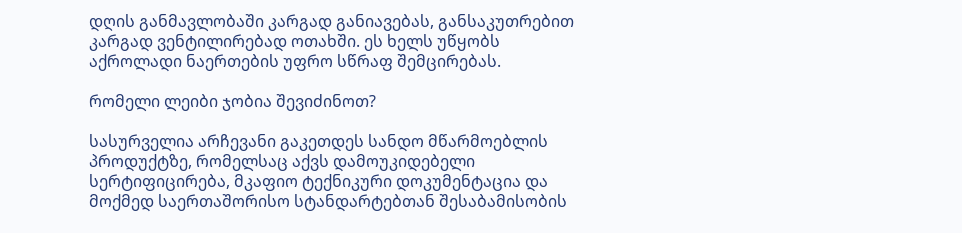დღის განმავლობაში კარგად განიავებას, განსაკუთრებით კარგად ვენტილირებად ოთახში. ეს ხელს უწყობს აქროლადი ნაერთების უფრო სწრაფ შემცირებას.

რომელი ლეიბი ჯობია შევიძინოთ?

სასურველია არჩევანი გაკეთდეს სანდო მწარმოებლის პროდუქტზე, რომელსაც აქვს დამოუკიდებელი სერტიფიცირება, მკაფიო ტექნიკური დოკუმენტაცია და მოქმედ საერთაშორისო სტანდარტებთან შესაბამისობის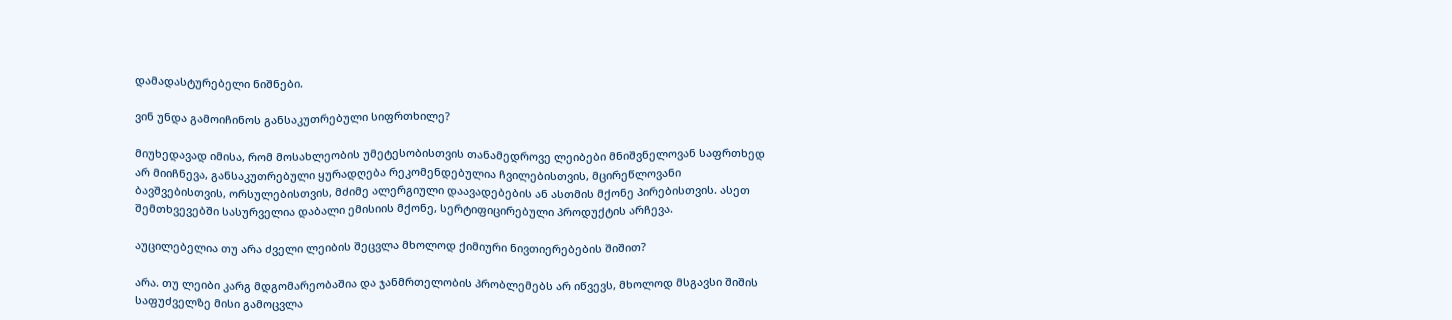დამადასტურებელი ნიშნები.

ვინ უნდა გამოიჩინოს განსაკუთრებული სიფრთხილე?

მიუხედავად იმისა, რომ მოსახლეობის უმეტესობისთვის თანამედროვე ლეიბები მნიშვნელოვან საფრთხედ არ მიიჩნევა, განსაკუთრებული ყურადღება რეკომენდებულია ჩვილებისთვის, მცირეწლოვანი ბავშვებისთვის, ორსულებისთვის, მძიმე ალერგიული დაავადებების ან ასთმის მქონე პირებისთვის. ასეთ შემთხვევებში სასურველია დაბალი ემისიის მქონე, სერტიფიცირებული პროდუქტის არჩევა.

აუცილებელია თუ არა ძველი ლეიბის შეცვლა მხოლოდ ქიმიური ნივთიერებების შიშით?

არა. თუ ლეიბი კარგ მდგომარეობაშია და ჯანმრთელობის პრობლემებს არ იწვევს, მხოლოდ მსგავსი შიშის საფუძველზე მისი გამოცვლა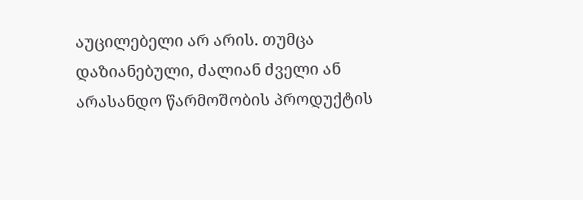აუცილებელი არ არის. თუმცა დაზიანებული, ძალიან ძველი ან არასანდო წარმოშობის პროდუქტის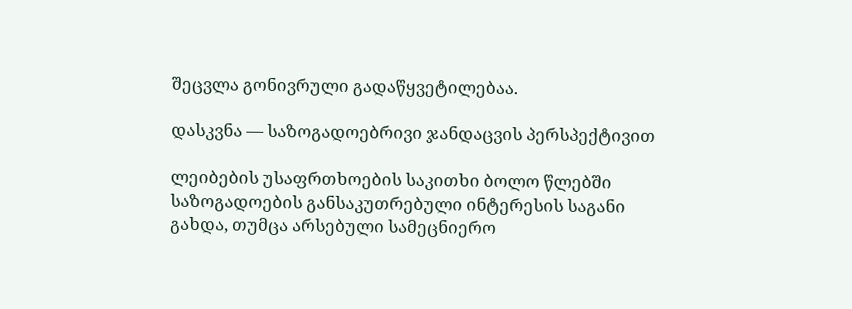შეცვლა გონივრული გადაწყვეტილებაა.

დასკვნა — საზოგადოებრივი ჯანდაცვის პერსპექტივით

ლეიბების უსაფრთხოების საკითხი ბოლო წლებში საზოგადოების განსაკუთრებული ინტერესის საგანი გახდა, თუმცა არსებული სამეცნიერო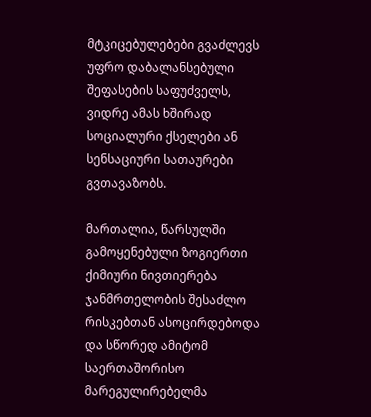მტკიცებულებები გვაძლევს უფრო დაბალანსებული შეფასების საფუძველს, ვიდრე ამას ხშირად სოციალური ქსელები ან სენსაციური სათაურები გვთავაზობს.

მართალია, წარსულში გამოყენებული ზოგიერთი ქიმიური ნივთიერება ჯანმრთელობის შესაძლო რისკებთან ასოცირდებოდა და სწორედ ამიტომ საერთაშორისო მარეგულირებელმა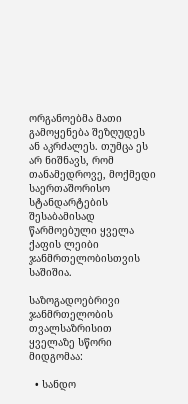ორგანოებმა მათი გამოყენება შეზღუდეს ან აკრძალეს. თუმცა ეს არ ნიშნავს, რომ თანამედროვე, მოქმედი საერთაშორისო სტანდარტების შესაბამისად წარმოებული ყველა ქაფის ლეიბი ჯანმრთელობისთვის საშიშია.

საზოგადოებრივი ჯანმრთელობის თვალსაზრისით ყველაზე სწორი მიდგომაა:

  • სანდო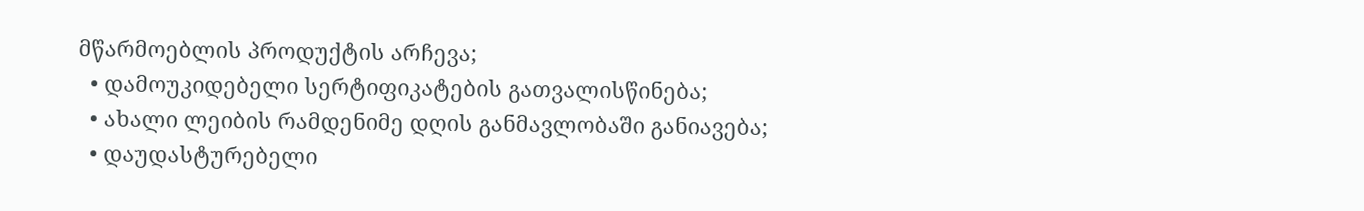მწარმოებლის პროდუქტის არჩევა;
  • დამოუკიდებელი სერტიფიკატების გათვალისწინება;
  • ახალი ლეიბის რამდენიმე დღის განმავლობაში განიავება;
  • დაუდასტურებელი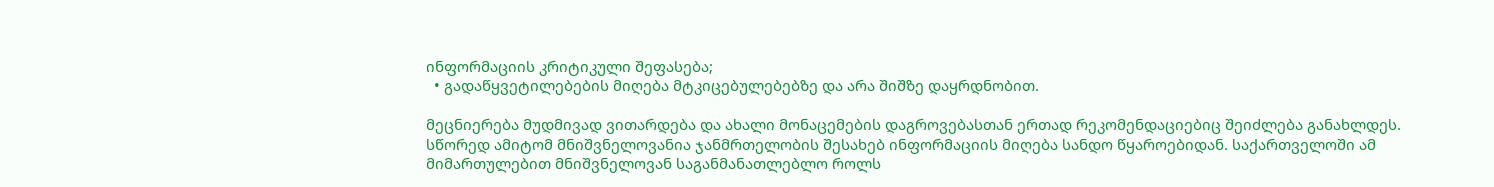ინფორმაციის კრიტიკული შეფასება;
  • გადაწყვეტილებების მიღება მტკიცებულებებზე და არა შიშზე დაყრდნობით.

მეცნიერება მუდმივად ვითარდება და ახალი მონაცემების დაგროვებასთან ერთად რეკომენდაციებიც შეიძლება განახლდეს. სწორედ ამიტომ მნიშვნელოვანია ჯანმრთელობის შესახებ ინფორმაციის მიღება სანდო წყაროებიდან. საქართველოში ამ მიმართულებით მნიშვნელოვან საგანმანათლებლო როლს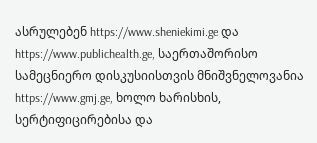ასრულებენ https://www.sheniekimi.ge და https://www.publichealth.ge, საერთაშორისო სამეცნიერო დისკუსიისთვის მნიშვნელოვანია https://www.gmj.ge, ხოლო ხარისხის, სერტიფიცირებისა და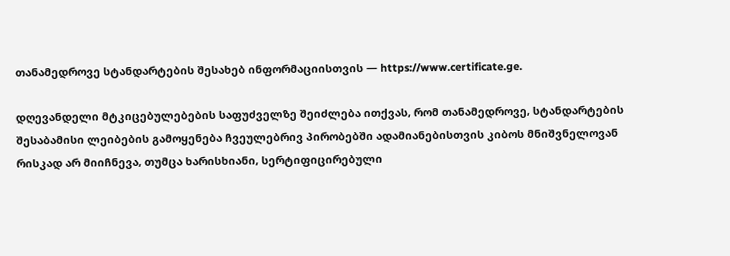თანამედროვე სტანდარტების შესახებ ინფორმაციისთვის — https://www.certificate.ge.

დღევანდელი მტკიცებულებების საფუძველზე შეიძლება ითქვას, რომ თანამედროვე, სტანდარტების შესაბამისი ლეიბების გამოყენება ჩვეულებრივ პირობებში ადამიანებისთვის კიბოს მნიშვნელოვან რისკად არ მიიჩნევა, თუმცა ხარისხიანი, სერტიფიცირებული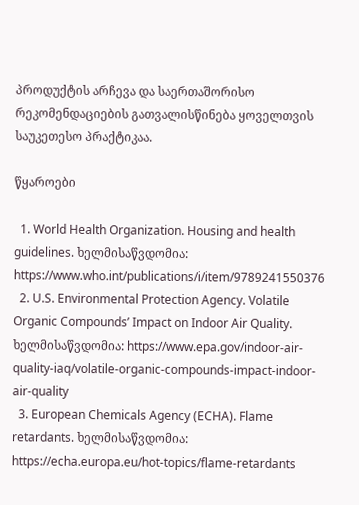პროდუქტის არჩევა და საერთაშორისო რეკომენდაციების გათვალისწინება ყოველთვის საუკეთესო პრაქტიკაა.

წყაროები

  1. World Health Organization. Housing and health guidelines. ხელმისაწვდომია: https://www.who.int/publications/i/item/9789241550376
  2. U.S. Environmental Protection Agency. Volatile Organic Compounds’ Impact on Indoor Air Quality. ხელმისაწვდომია: https://www.epa.gov/indoor-air-quality-iaq/volatile-organic-compounds-impact-indoor-air-quality
  3. European Chemicals Agency (ECHA). Flame retardants. ხელმისაწვდომია: https://echa.europa.eu/hot-topics/flame-retardants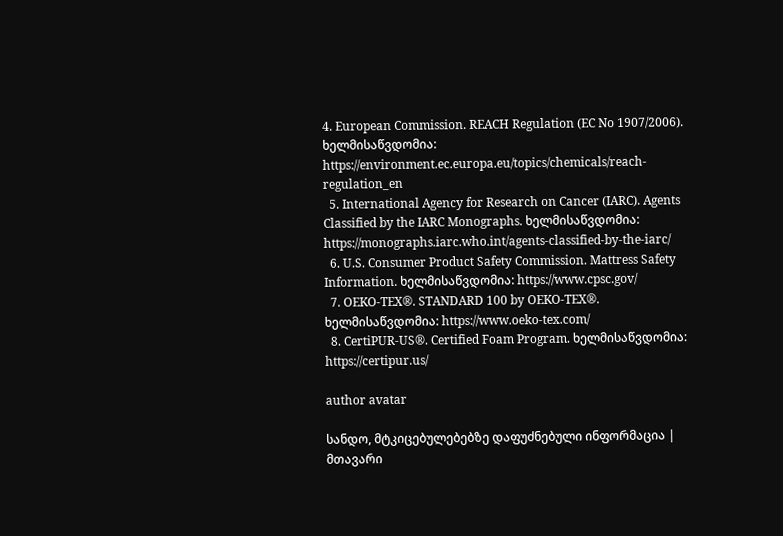4. European Commission. REACH Regulation (EC No 1907/2006). ხელმისაწვდომია: https://environment.ec.europa.eu/topics/chemicals/reach-regulation_en
  5. International Agency for Research on Cancer (IARC). Agents Classified by the IARC Monographs. ხელმისაწვდომია: https://monographs.iarc.who.int/agents-classified-by-the-iarc/
  6. U.S. Consumer Product Safety Commission. Mattress Safety Information. ხელმისაწვდომია: https://www.cpsc.gov/
  7. OEKO-TEX®. STANDARD 100 by OEKO-TEX®. ხელმისაწვდომია: https://www.oeko-tex.com/
  8. CertiPUR-US®. Certified Foam Program. ხელმისაწვდომია: https://certipur.us/

author avatar

სანდო, მტკიცებულებებზე დაფუძნებული ინფორმაცია | მთავარი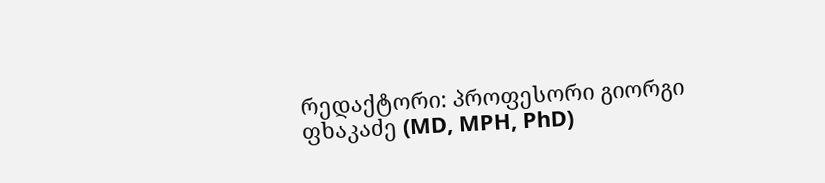რედაქტორი: პროფესორი გიორგი ფხაკაძე (MD, MPH, PhD)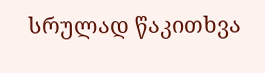სრულად წაკითხვა